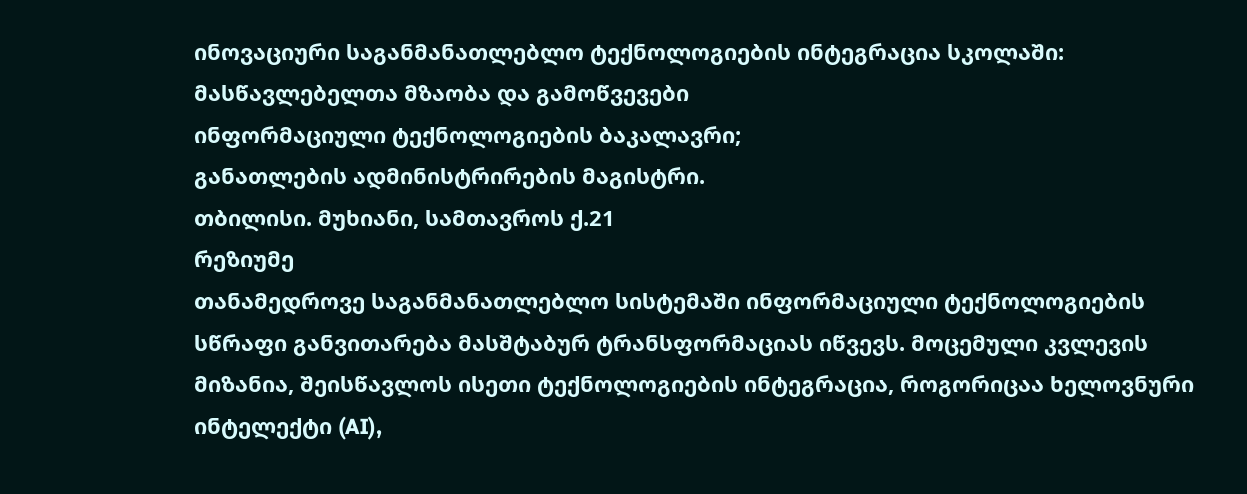ინოვაციური საგანმანათლებლო ტექნოლოგიების ინტეგრაცია სკოლაში: მასწავლებელთა მზაობა და გამოწვევები
ინფორმაციული ტექნოლოგიების ბაკალავრი;
განათლების ადმინისტრირების მაგისტრი.
თბილისი. მუხიანი, სამთავროს ქ.21
რეზიუმე
თანამედროვე საგანმანათლებლო სისტემაში ინფორმაციული ტექნოლოგიების სწრაფი განვითარება მასშტაბურ ტრანსფორმაციას იწვევს. მოცემული კვლევის მიზანია, შეისწავლოს ისეთი ტექნოლოგიების ინტეგრაცია, როგორიცაა ხელოვნური ინტელექტი (AI),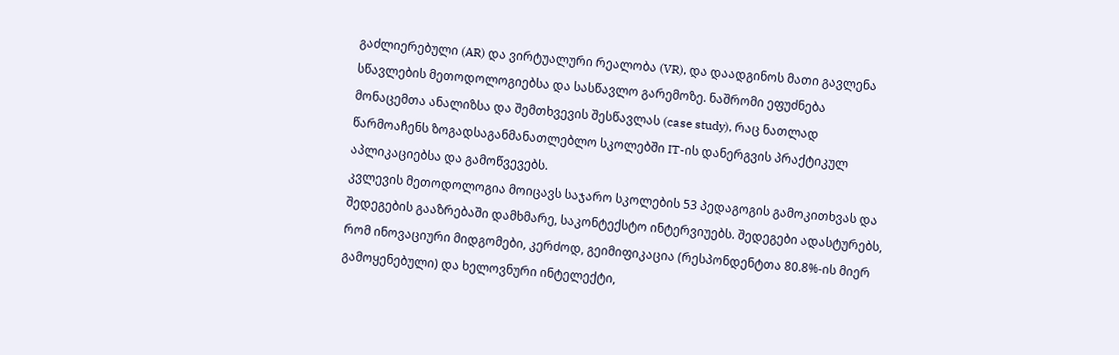გაძლიერებული (AR) და ვირტუალური რეალობა (VR), და დაადგინოს მათი გავლენა სწავლების მეთოდოლოგიებსა და სასწავლო გარემოზე. ნაშრომი ეფუძნება მონაცემთა ანალიზსა და შემთხვევის შესწავლას (case study), რაც ნათლად წარმოაჩენს ზოგადსაგანმანათლებლო სკოლებში IT-ის დანერგვის პრაქტიკულ აპლიკაციებსა და გამოწვევებს.
კვლევის მეთოდოლოგია მოიცავს საჯარო სკოლების 53 პედაგოგის გამოკითხვას და შედეგების გააზრებაში დამხმარე, საკონტექსტო ინტერვიუებს. შედეგები ადასტურებს, რომ ინოვაციური მიდგომები, კერძოდ, გეიმიფიკაცია (რესპონდენტთა 80.8%-ის მიერ გამოყენებული) და ხელოვნური ინტელექტი,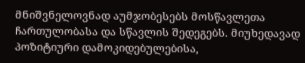მნიშვნელოვნად აუმჯობესებს მოსწავლეთა ჩართულობასა და სწავლის შედეგებს. მიუხედავად პოზიტიური დამოკიდებულებისა,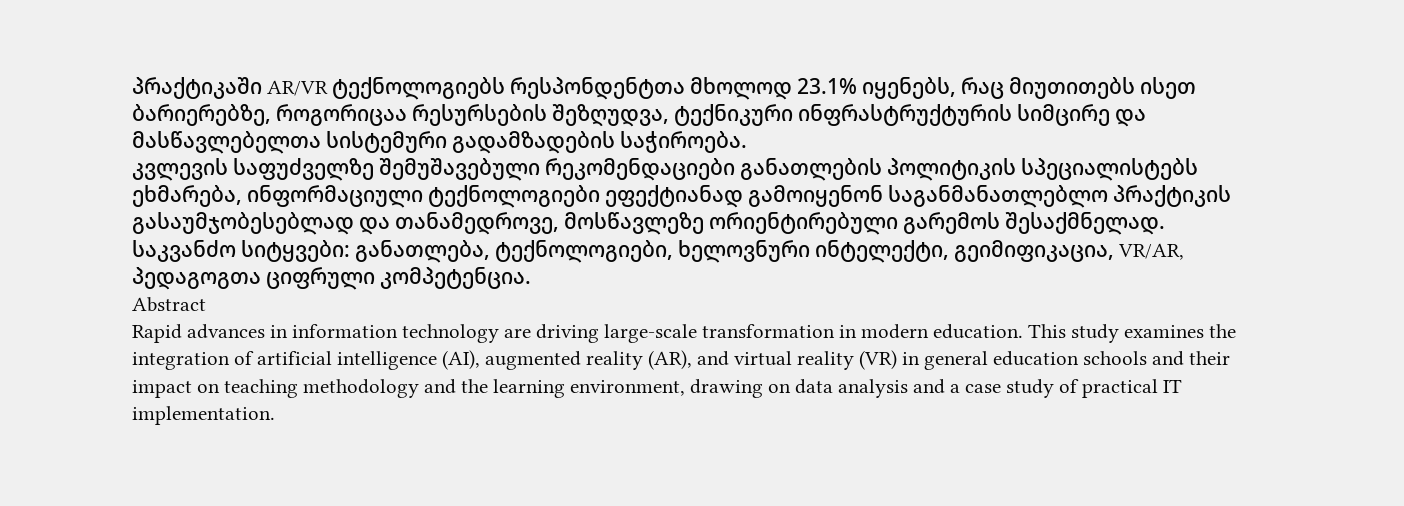პრაქტიკაში AR/VR ტექნოლოგიებს რესპონდენტთა მხოლოდ 23.1% იყენებს, რაც მიუთითებს ისეთ ბარიერებზე, როგორიცაა რესურსების შეზღუდვა, ტექნიკური ინფრასტრუქტურის სიმცირე და მასწავლებელთა სისტემური გადამზადების საჭიროება.
კვლევის საფუძველზე შემუშავებული რეკომენდაციები განათლების პოლიტიკის სპეციალისტებს ეხმარება, ინფორმაციული ტექნოლოგიები ეფექტიანად გამოიყენონ საგანმანათლებლო პრაქტიკის გასაუმჯობესებლად და თანამედროვე, მოსწავლეზე ორიენტირებული გარემოს შესაქმნელად.
საკვანძო სიტყვები: განათლება, ტექნოლოგიები, ხელოვნური ინტელექტი, გეიმიფიკაცია, VR/AR, პედაგოგთა ციფრული კომპეტენცია.
Abstract
Rapid advances in information technology are driving large-scale transformation in modern education. This study examines the integration of artificial intelligence (AI), augmented reality (AR), and virtual reality (VR) in general education schools and their impact on teaching methodology and the learning environment, drawing on data analysis and a case study of practical IT implementation.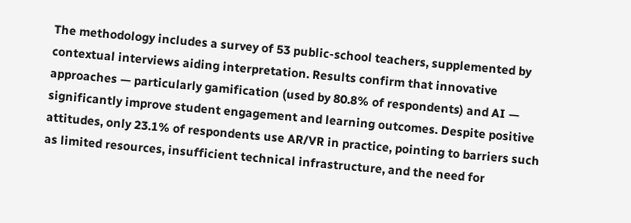The methodology includes a survey of 53 public-school teachers, supplemented by contextual interviews aiding interpretation. Results confirm that innovative approaches — particularly gamification (used by 80.8% of respondents) and AI — significantly improve student engagement and learning outcomes. Despite positive attitudes, only 23.1% of respondents use AR/VR in practice, pointing to barriers such as limited resources, insufficient technical infrastructure, and the need for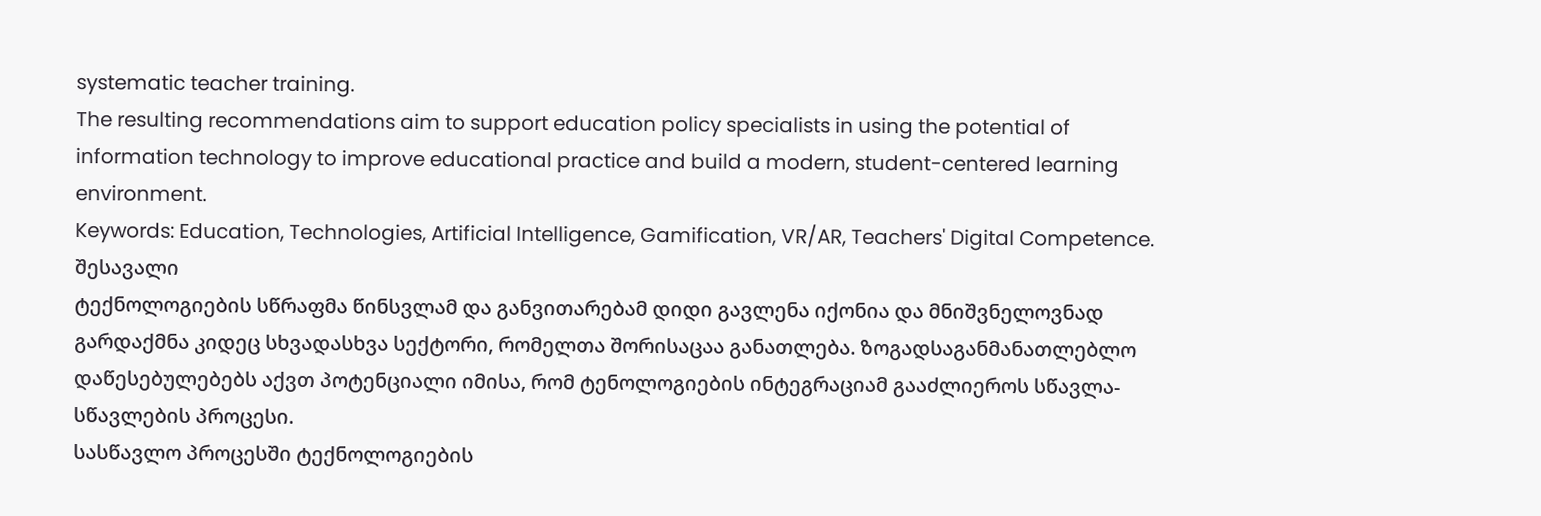systematic teacher training.
The resulting recommendations aim to support education policy specialists in using the potential of information technology to improve educational practice and build a modern, student-centered learning environment.
Keywords: Education, Technologies, Artificial Intelligence, Gamification, VR/AR, Teachers' Digital Competence.
შესავალი
ტექნოლოგიების სწრაფმა წინსვლამ და განვითარებამ დიდი გავლენა იქონია და მნიშვნელოვნად გარდაქმნა კიდეც სხვადასხვა სექტორი, რომელთა შორისაცაა განათლება. ზოგადსაგანმანათლებლო დაწესებულებებს აქვთ პოტენციალი იმისა, რომ ტენოლოგიების ინტეგრაციამ გააძლიეროს სწავლა-სწავლების პროცესი.
სასწავლო პროცესში ტექნოლოგიების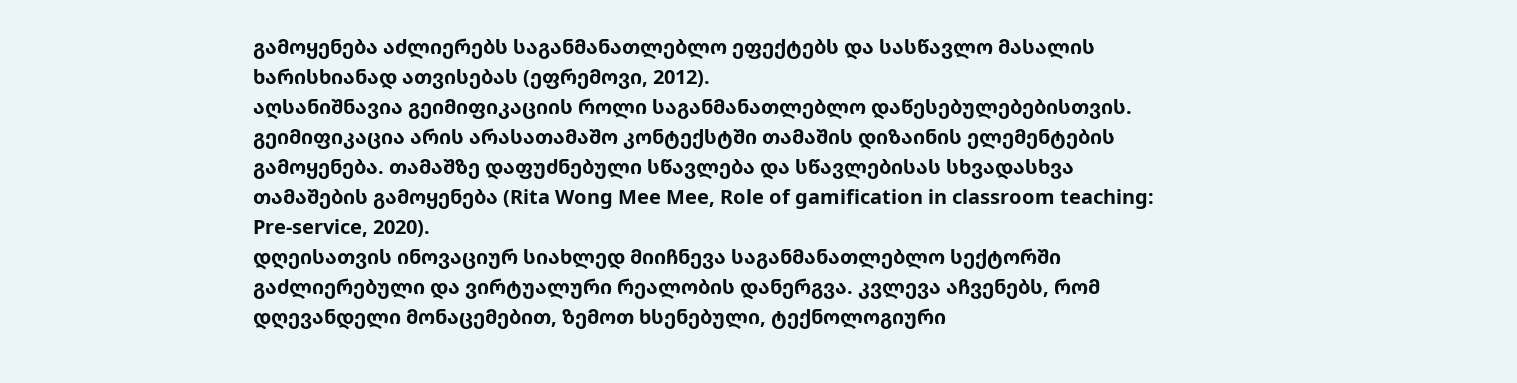გამოყენება აძლიერებს საგანმანათლებლო ეფექტებს და სასწავლო მასალის ხარისხიანად ათვისებას (ეფრემოვი, 2012).
აღსანიშნავია გეიმიფიკაციის როლი საგანმანათლებლო დაწესებულებებისთვის. გეიმიფიკაცია არის არასათამაშო კონტექსტში თამაშის დიზაინის ელემენტების გამოყენება. თამაშზე დაფუძნებული სწავლება და სწავლებისას სხვადასხვა თამაშების გამოყენება (Rita Wong Mee Mee, Role of gamification in classroom teaching: Pre-service, 2020).
დღეისათვის ინოვაციურ სიახლედ მიიჩნევა საგანმანათლებლო სექტორში გაძლიერებული და ვირტუალური რეალობის დანერგვა. კვლევა აჩვენებს, რომ დღევანდელი მონაცემებით, ზემოთ ხსენებული, ტექნოლოგიური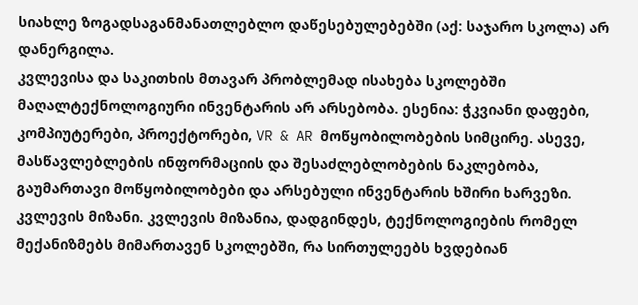სიახლე ზოგადსაგანმანათლებლო დაწესებულებებში (აქ: საჯარო სკოლა) არ დანერგილა.
კვლევისა და საკითხის მთავარ პრობლემად ისახება სკოლებში მაღალტექნოლოგიური ინვენტარის არ არსებობა. ესენია: ჭკვიანი დაფები, კომპიუტერები, პროექტორები, VR & AR მოწყობილობების სიმცირე. ასევე, მასწავლებლების ინფორმაციის და შესაძლებლობების ნაკლებობა, გაუმართავი მოწყობილობები და არსებული ინვენტარის ხშირი ხარვეზი.
კვლევის მიზანი. კვლევის მიზანია, დადგინდეს, ტექნოლოგიების რომელ მექანიზმებს მიმართავენ სკოლებში, რა სირთულეებს ხვდებიან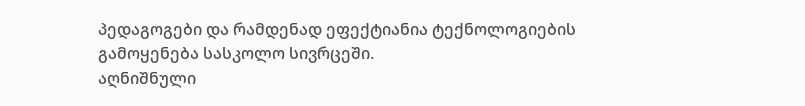პედაგოგები და რამდენად ეფექტიანია ტექნოლოგიების გამოყენება სასკოლო სივრცეში.
აღნიშნული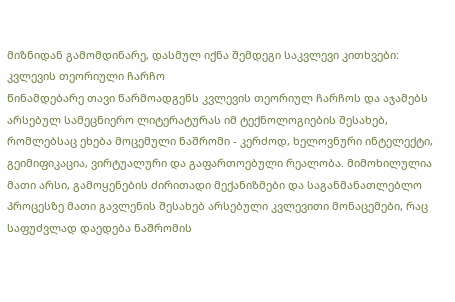მიზნიდან გამომდინარე, დასმულ იქნა შემდეგი საკვლევი კითხვები:
კვლევის თეორიული ჩარჩო
წინამდებარე თავი წარმოადგენს კვლევის თეორიულ ჩარჩოს და აჯამებს არსებულ სამეცნიერო ლიტერატურას იმ ტექნოლოგიების შესახებ, რომლებსაც ეხება მოცემული ნაშრომი - კერძოდ, ხელოვნური ინტელექტი, გეიმიფიკაცია, ვირტუალური და გაფართოებული რეალობა. მიმოხილულია მათი არსი, გამოყენების ძირითადი მექანიზმები და საგანმანათლებლო პროცესზე მათი გავლენის შესახებ არსებული კვლევითი მონაცემები, რაც საფუძვლად დაედება ნაშრომის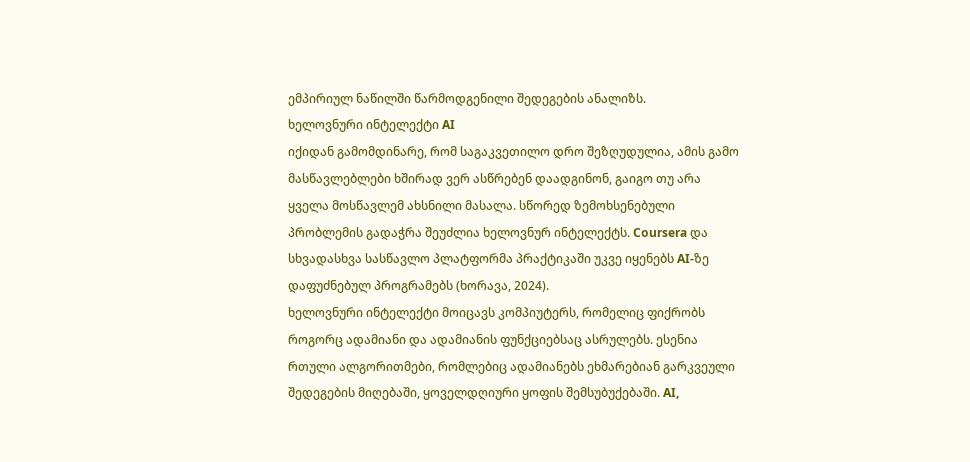ემპირიულ ნაწილში წარმოდგენილი შედეგების ანალიზს.
ხელოვნური ინტელექტი AI
იქიდან გამომდინარე, რომ საგაკვეთილო დრო შეზღუდულია, ამის გამო მასწავლებლები ხშირად ვერ ასწრებენ დაადგინონ, გაიგო თუ არა ყველა მოსწავლემ ახსნილი მასალა. სწორედ ზემოხსენებული პრობლემის გადაჭრა შეუძლია ხელოვნურ ინტელექტს. Coursera და სხვადასხვა სასწავლო პლატფორმა პრაქტიკაში უკვე იყენებს AI-ზე დაფუძნებულ პროგრამებს (ხორავა, 2024).
ხელოვნური ინტელექტი მოიცავს კომპიუტერს, რომელიც ფიქრობს როგორც ადამიანი და ადამიანის ფუნქციებსაც ასრულებს. ესენია რთული ალგორითმები, რომლებიც ადამიანებს ეხმარებიან გარკვეული შედეგების მიღებაში, ყოველდღიური ყოფის შემსუბუქებაში. AI,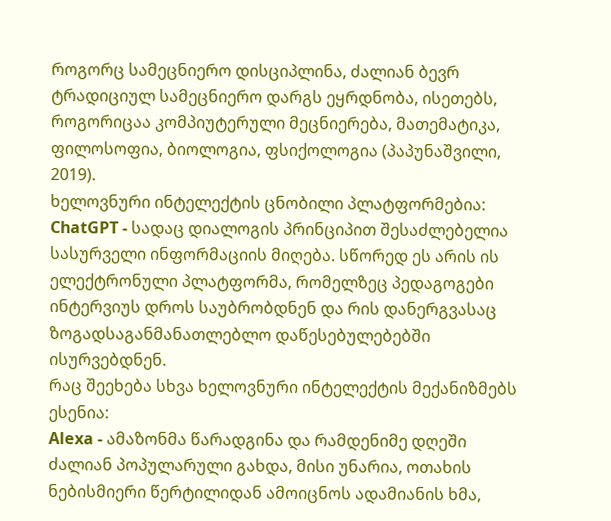როგორც სამეცნიერო დისციპლინა, ძალიან ბევრ ტრადიციულ სამეცნიერო დარგს ეყრდნობა, ისეთებს, როგორიცაა კომპიუტერული მეცნიერება, მათემატიკა, ფილოსოფია, ბიოლოგია, ფსიქოლოგია (პაპუნაშვილი, 2019).
ხელოვნური ინტელექტის ცნობილი პლატფორმებია:
ChatGPT - სადაც დიალოგის პრინციპით შესაძლებელია სასურველი ინფორმაციის მიღება. სწორედ ეს არის ის ელექტრონული პლატფორმა, რომელზეც პედაგოგები ინტერვიუს დროს საუბრობდნენ და რის დანერგვასაც ზოგადსაგანმანათლებლო დაწესებულებებში ისურვებდნენ.
რაც შეეხება სხვა ხელოვნური ინტელექტის მექანიზმებს ესენია:
Alexa - ამაზონმა წარადგინა და რამდენიმე დღეში ძალიან პოპულარული გახდა, მისი უნარია, ოთახის ნებისმიერი წერტილიდან ამოიცნოს ადამიანის ხმა,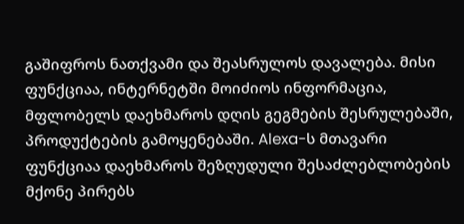გაშიფროს ნათქვამი და შეასრულოს დავალება. მისი ფუნქციაა, ინტერნეტში მოიძიოს ინფორმაცია, მფლობელს დაეხმაროს დღის გეგმების შესრულებაში, პროდუქტების გამოყენებაში. Alexa-ს მთავარი ფუნქციაა დაეხმაროს შეზღუდული შესაძლებლობების მქონე პირებს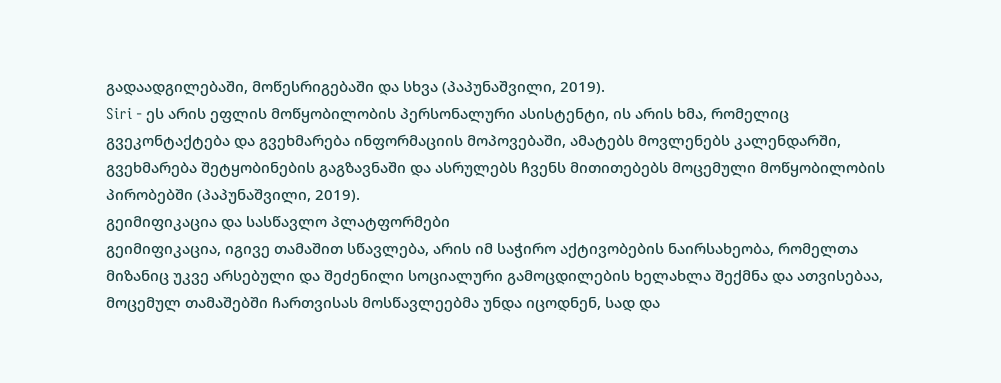გადაადგილებაში, მოწესრიგებაში და სხვა (პაპუნაშვილი, 2019).
Siri - ეს არის ეფლის მოწყობილობის პერსონალური ასისტენტი, ის არის ხმა, რომელიც გვეკონტაქტება და გვეხმარება ინფორმაციის მოპოვებაში, ამატებს მოვლენებს კალენდარში, გვეხმარება შეტყობინების გაგზავნაში და ასრულებს ჩვენს მითითებებს მოცემული მოწყობილობის პირობებში (პაპუნაშვილი, 2019).
გეიმიფიკაცია და სასწავლო პლატფორმები
გეიმიფიკაცია, იგივე თამაშით სწავლება, არის იმ საჭირო აქტივობების ნაირსახეობა, რომელთა მიზანიც უკვე არსებული და შეძენილი სოციალური გამოცდილების ხელახლა შექმნა და ათვისებაა, მოცემულ თამაშებში ჩართვისას მოსწავლეებმა უნდა იცოდნენ, სად და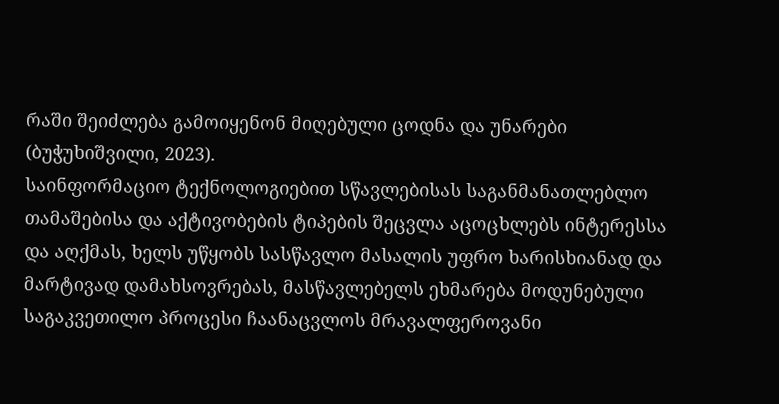რაში შეიძლება გამოიყენონ მიღებული ცოდნა და უნარები (ბუჭუხიშვილი, 2023).
საინფორმაციო ტექნოლოგიებით სწავლებისას საგანმანათლებლო თამაშებისა და აქტივობების ტიპების შეცვლა აცოცხლებს ინტერესსა და აღქმას, ხელს უწყობს სასწავლო მასალის უფრო ხარისხიანად და მარტივად დამახსოვრებას, მასწავლებელს ეხმარება მოდუნებული საგაკვეთილო პროცესი ჩაანაცვლოს მრავალფეროვანი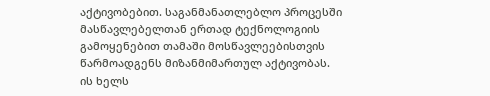აქტივობებით. საგანმანათლებლო პროცესში მასწავლებელთან ერთად ტექნოლოგიის გამოყენებით თამაში მოსწავლეებისთვის წარმოადგენს მიზანმიმართულ აქტივობას. ის ხელს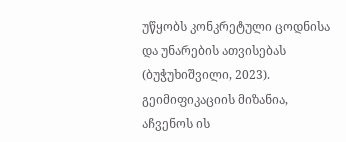უწყობს კონკრეტული ცოდნისა და უნარების ათვისებას (ბუჭუხიშვილი, 2023).
გეიმიფიკაციის მიზანია, აჩვენოს ის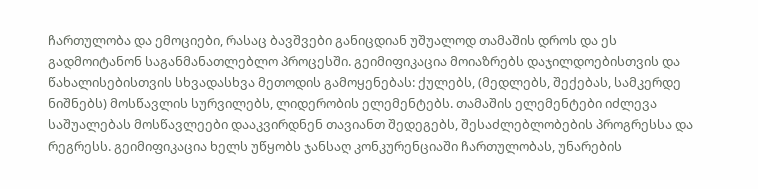ჩართულობა და ემოციები, რასაც ბავშვები განიცდიან უშუალოდ თამაშის დროს და ეს გადმოიტანონ საგანმანათლებლო პროცესში. გეიმიფიკაცია მოიაზრებს დაჯილდოებისთვის და წახალისებისთვის სხვადასხვა მეთოდის გამოყენებას: ქულებს, (მედლებს, შექებას, სამკერდე ნიშნებს) მოსწავლის სურვილებს, ლიდერობის ელემენტებს. თამაშის ელემენტები იძლევა საშუალებას მოსწავლეები დააკვირდნენ თავიანთ შედეგებს, შესაძლებლობების პროგრესსა და რეგრესს. გეიმიფიკაცია ხელს უწყობს ჯანსაღ კონკურენციაში ჩართულობას, უნარების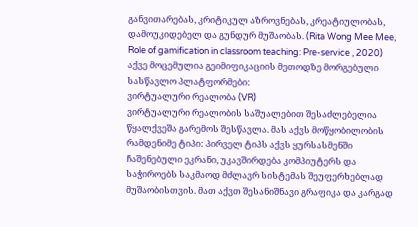განვითარებას, კრიტიკულ აზროვნებას, კრეატიულობას, დამოუკიდებელ და გუნდურ მუშაობას. (Rita Wong Mee Mee, Role of gamification in classroom teaching: Pre-service , 2020)
აქვე მოცემულია გეიმიფიკაციის მეთოდზე მორგებული სასწავლო პლატფორმები:
ვირტუალური რეალობა (VR)
ვირტუალური რეალობის საშუალებით შესაძლებელია წყალქვეშა გარემოს შესწავლა. მას აქვს მოწყობილობის რამდენიმე ტიპი: პირველ ტიპს აქვს ყურსასმენში ჩაშენებული ეკრანი, უკავშირდება კომპიუტერს და საჭიროებს საკმაოდ მძლავრ სისტემას შეუფერხებლად მუშაობისთვის. მათ აქვთ შესანიშნავი გრაფიკა და კარგად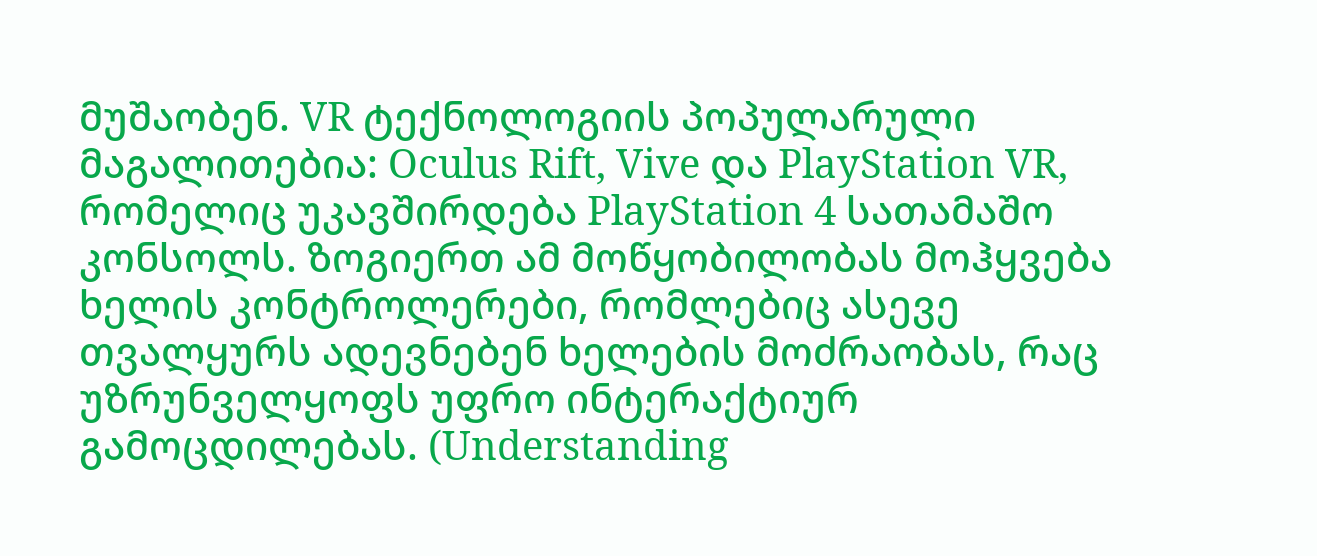მუშაობენ. VR ტექნოლოგიის პოპულარული მაგალითებია: Oculus Rift, Vive და PlayStation VR, რომელიც უკავშირდება PlayStation 4 სათამაშო კონსოლს. ზოგიერთ ამ მოწყობილობას მოჰყვება ხელის კონტროლერები, რომლებიც ასევე თვალყურს ადევნებენ ხელების მოძრაობას, რაც უზრუნველყოფს უფრო ინტერაქტიურ გამოცდილებას. (Understanding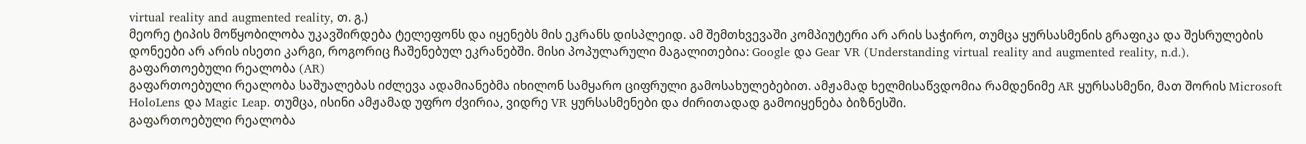virtual reality and augmented reality, თ. გ.)
მეორე ტიპის მოწყობილობა უკავშირდება ტელეფონს და იყენებს მის ეკრანს დისპლეიდ. ამ შემთხვევაში კომპიუტერი არ არის საჭირო, თუმცა ყურსასმენის გრაფიკა და შესრულების დონეები არ არის ისეთი კარგი, როგორიც ჩაშენებულ ეკრანებში. მისი პოპულარული მაგალითებია: Google და Gear VR (Understanding virtual reality and augmented reality, n.d.).
გაფართოებული რეალობა (AR)
გაფართოებული რეალობა საშუალებას იძლევა ადამიანებმა იხილონ სამყარო ციფრული გამოსახულებებით. ამჟამად ხელმისაწვდომია რამდენიმე AR ყურსასმენი, მათ შორის Microsoft HoloLens და Magic Leap. თუმცა, ისინი ამჟამად უფრო ძვირია, ვიდრე VR ყურსასმენები და ძირითადად გამოიყენება ბიზნესში.
გაფართოებული რეალობა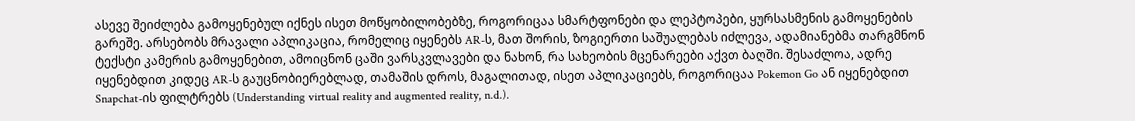ასევე შეიძლება გამოყენებულ იქნეს ისეთ მოწყობილობებზე, როგორიცაა სმარტფონები და ლეპტოპები, ყურსასმენის გამოყენების გარეშე. არსებობს მრავალი აპლიკაცია, რომელიც იყენებს AR-ს, მათ შორის, ზოგიერთი საშუალებას იძლევა, ადამიანებმა თარგმნონ ტექსტი კამერის გამოყენებით, ამოიცნონ ცაში ვარსკვლავები და ნახონ, რა სახეობის მცენარეები აქვთ ბაღში. შესაძლოა, ადრე იყენებდით კიდეც AR-ს გაუცნობიერებლად, თამაშის დროს, მაგალითად, ისეთ აპლიკაციებს, როგორიცაა Pokemon Go ან იყენებდით Snapchat-ის ფილტრებს (Understanding virtual reality and augmented reality, n.d.).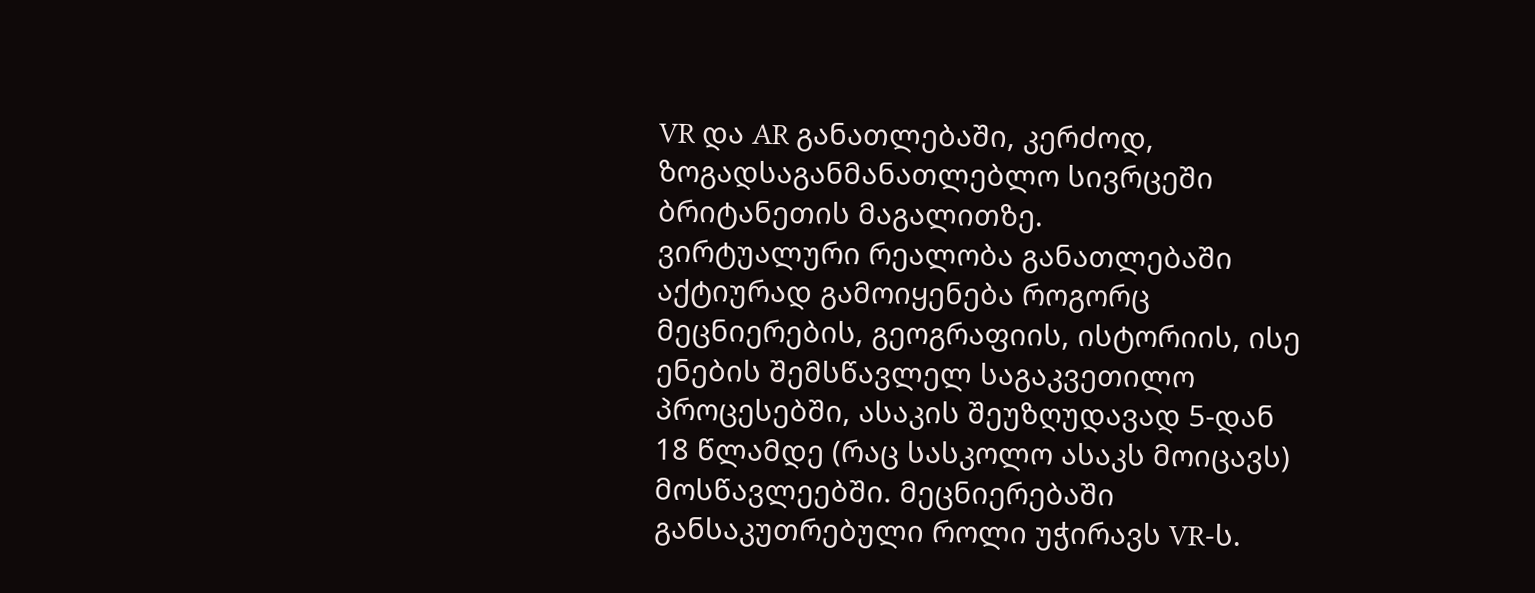VR და AR განათლებაში, კერძოდ, ზოგადსაგანმანათლებლო სივრცეში ბრიტანეთის მაგალითზე.
ვირტუალური რეალობა განათლებაში აქტიურად გამოიყენება როგორც მეცნიერების, გეოგრაფიის, ისტორიის, ისე ენების შემსწავლელ საგაკვეთილო პროცესებში, ასაკის შეუზღუდავად 5-დან 18 წლამდე (რაც სასკოლო ასაკს მოიცავს) მოსწავლეებში. მეცნიერებაში განსაკუთრებული როლი უჭირავს VR-ს.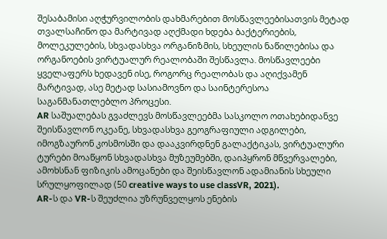შესაბამისი აღჭურვილობის დახმარებით მოსწავლეებისათვის მეტად თვალსაჩინო და მარტივად აღქმადი ხდება ბაქტერიების, მოლეკულების, სხვადასხვა ორგანიზმის, სხეულის ნაწილებისა და ორგანოების ვირტუალურ რეალობაში შესწავლა. მოსწავლეები ყველაფერს ხედავენ ისე, როგორც რეალობას და აღიქვამენ მარტივად, ასე მეტად სასიამოვნო და საინტერესოა საგანმანათლებლო პროცესი.
AR საშუალებას გვაძლევს მოსწავლეებმა სასკოლო ოთახებიდანვე შეისწავლონ ოკეანე, სხვადასხვა გეოგრაფიული ადგილები, იმოგზაურონ კოსმოსში და დააკვირდნენ გალაქტიკას, ვირტუალური ტურები მოაწყონ სხვადასხვა მუზეუმებში, დაიპყრონ მწვერვალები, ამოხსნან ფიზიკის ამოცანები და შეისწავლონ ადამიანის სხეული სრულყოფილად (50 creative ways to use classVR, 2021).
AR-ს და VR-ს შეუძლია უზრუნველყოს ენების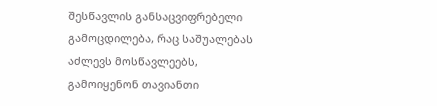შესწავლის განსაცვიფრებელი გამოცდილება, რაც საშუალებას აძლევს მოსწავლეებს, გამოიყენონ თავიანთი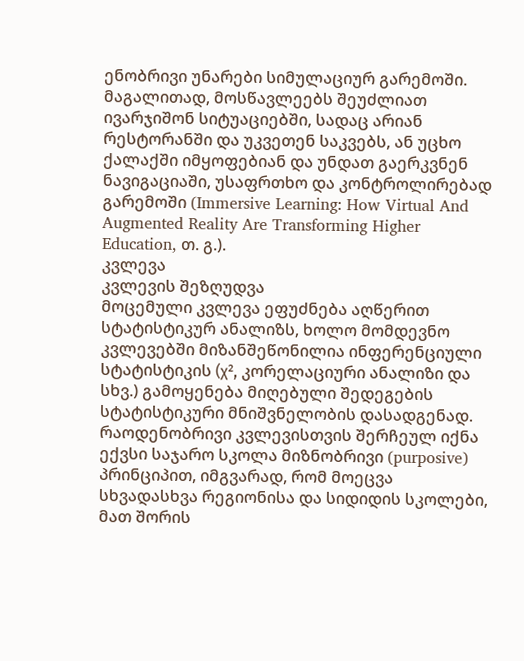ენობრივი უნარები სიმულაციურ გარემოში. მაგალითად, მოსწავლეებს შეუძლიათ ივარჯიშონ სიტუაციებში, სადაც არიან რესტორანში და უკვეთენ საკვებს, ან უცხო ქალაქში იმყოფებიან და უნდათ გაერკვნენ ნავიგაციაში, უსაფრთხო და კონტროლირებად გარემოში (Immersive Learning: How Virtual And Augmented Reality Are Transforming Higher Education, თ. გ.).
კვლევა
კვლევის შეზღუდვა
მოცემული კვლევა ეფუძნება აღწერით სტატისტიკურ ანალიზს, ხოლო მომდევნო კვლევებში მიზანშეწონილია ინფერენციული სტატისტიკის (χ², კორელაციური ანალიზი და სხვ.) გამოყენება მიღებული შედეგების სტატისტიკური მნიშვნელობის დასადგენად.
რაოდენობრივი კვლევისთვის შერჩეულ იქნა ექვსი საჯარო სკოლა მიზნობრივი (purposive) პრინციპით, იმგვარად, რომ მოეცვა სხვადასხვა რეგიონისა და სიდიდის სკოლები, მათ შორის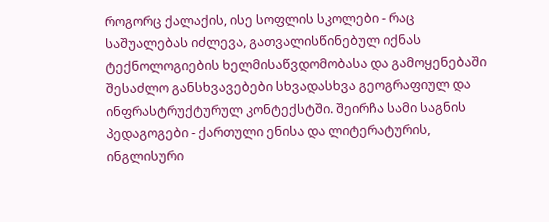როგორც ქალაქის, ისე სოფლის სკოლები - რაც საშუალებას იძლევა, გათვალისწინებულ იქნას ტექნოლოგიების ხელმისაწვდომობასა და გამოყენებაში შესაძლო განსხვავებები სხვადასხვა გეოგრაფიულ და ინფრასტრუქტურულ კონტექსტში. შეირჩა სამი საგნის პედაგოგები - ქართული ენისა და ლიტერატურის, ინგლისური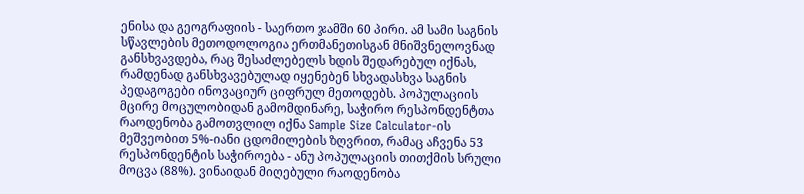ენისა და გეოგრაფიის - საერთო ჯამში 60 პირი. ამ სამი საგნის სწავლების მეთოდოლოგია ერთმანეთისგან მნიშვნელოვნად განსხვავდება, რაც შესაძლებელს ხდის შედარებულ იქნას, რამდენად განსხვავებულად იყენებენ სხვადასხვა საგნის პედაგოგები ინოვაციურ ციფრულ მეთოდებს. პოპულაციის მცირე მოცულობიდან გამომდინარე, საჭირო რესპონდენტთა რაოდენობა გამოთვლილ იქნა Sample Size Calculator-ის მეშვეობით 5%-იანი ცდომილების ზღვრით, რამაც აჩვენა 53 რესპონდენტის საჭიროება - ანუ პოპულაციის თითქმის სრული მოცვა (88%). ვინაიდან მიღებული რაოდენობა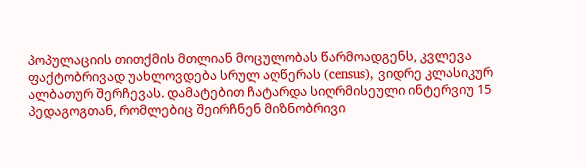პოპულაციის თითქმის მთლიან მოცულობას წარმოადგენს, კვლევა ფაქტობრივად უახლოვდება სრულ აღწერას (census), ვიდრე კლასიკურ ალბათურ შერჩევას. დამატებით ჩატარდა სიღრმისეული ინტერვიუ 15 პედაგოგთან, რომლებიც შეირჩნენ მიზნობრივი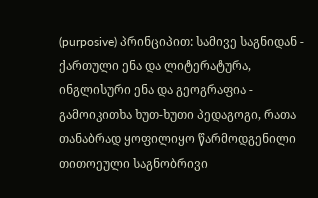(purposive) პრინციპით: სამივე საგნიდან - ქართული ენა და ლიტერატურა, ინგლისური ენა და გეოგრაფია - გამოიკითხა ხუთ-ხუთი პედაგოგი, რათა თანაბრად ყოფილიყო წარმოდგენილი თითოეული საგნობრივი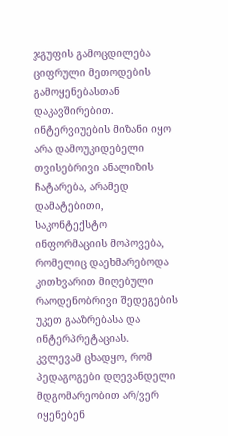ჯგუფის გამოცდილება ციფრული მეთოდების გამოყენებასთან დაკავშირებით. ინტერვიუების მიზანი იყო არა დამოუკიდებელი თვისებრივი ანალიზის ჩატარება, არამედ დამატებითი, საკონტექსტო ინფორმაციის მოპოვება, რომელიც დაეხმარებოდა კითხვარით მიღებული რაოდენობრივი შედეგების უკეთ გააზრებასა და ინტერპრეტაციას.
კვლევამ ცხადყო, რომ პედაგოგები დღევანდელი მდგომარეობით არ/ვერ იყენებენ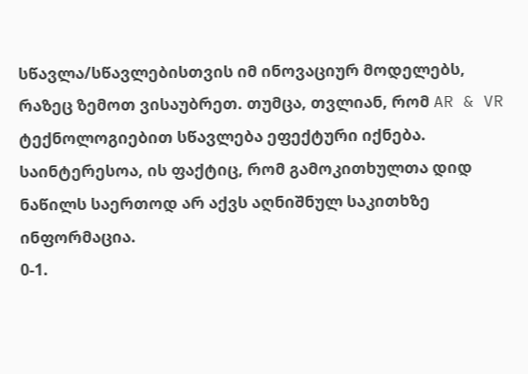სწავლა/სწავლებისთვის იმ ინოვაციურ მოდელებს, რაზეც ზემოთ ვისაუბრეთ. თუმცა, თვლიან, რომ AR & VR ტექნოლოგიებით სწავლება ეფექტური იქნება. საინტერესოა, ის ფაქტიც, რომ გამოკითხულთა დიდ ნაწილს საერთოდ არ აქვს აღნიშნულ საკითხზე ინფორმაცია.
0‑1.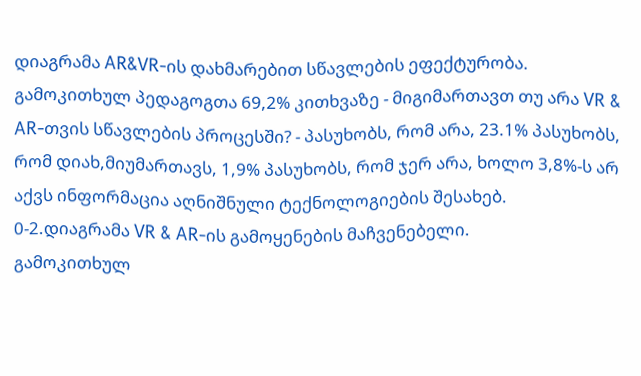დიაგრამა AR&VR-ის დახმარებით სწავლების ეფექტურობა.
გამოკითხულ პედაგოგთა 69,2% კითხვაზე - მიგიმართავთ თუ არა VR & AR-თვის სწავლების პროცესში? - პასუხობს, რომ არა, 23.1% პასუხობს, რომ დიახ,მიუმართავს, 1,9% პასუხობს, რომ ჯერ არა, ხოლო 3,8%-ს არ აქვს ინფორმაცია აღნიშნული ტექნოლოგიების შესახებ.
0‑2.დიაგრამა VR & AR-ის გამოყენების მაჩვენებელი.
გამოკითხულ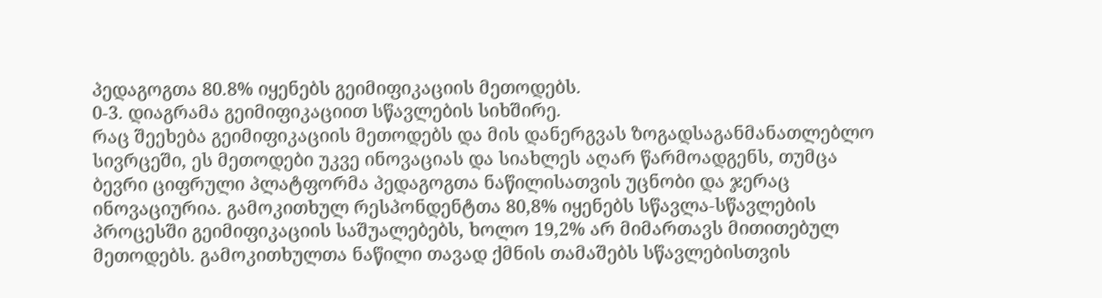პედაგოგთა 80.8% იყენებს გეიმიფიკაციის მეთოდებს.
0‑3. დიაგრამა გეიმიფიკაციით სწავლების სიხშირე.
რაც შეეხება გეიმიფიკაციის მეთოდებს და მის დანერგვას ზოგადსაგანმანათლებლო სივრცეში, ეს მეთოდები უკვე ინოვაციას და სიახლეს აღარ წარმოადგენს, თუმცა ბევრი ციფრული პლატფორმა პედაგოგთა ნაწილისათვის უცნობი და ჯერაც ინოვაციურია. გამოკითხულ რესპონდენტთა 80,8% იყენებს სწავლა-სწავლების პროცესში გეიმიფიკაციის საშუალებებს, ხოლო 19,2% არ მიმართავს მითითებულ მეთოდებს. გამოკითხულთა ნაწილი თავად ქმნის თამაშებს სწავლებისთვის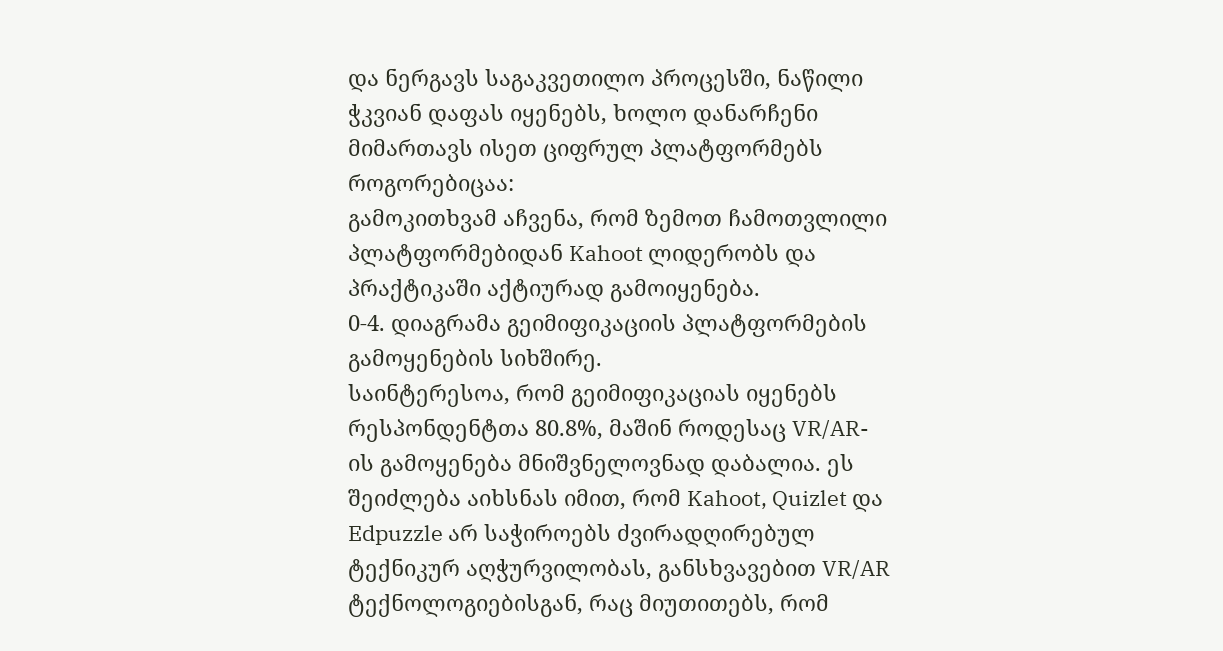და ნერგავს საგაკვეთილო პროცესში, ნაწილი ჭკვიან დაფას იყენებს, ხოლო დანარჩენი მიმართავს ისეთ ციფრულ პლატფორმებს როგორებიცაა:
გამოკითხვამ აჩვენა, რომ ზემოთ ჩამოთვლილი პლატფორმებიდან Kahoot ლიდერობს და პრაქტიკაში აქტიურად გამოიყენება.
0‑4. დიაგრამა გეიმიფიკაციის პლატფორმების გამოყენების სიხშირე.
საინტერესოა, რომ გეიმიფიკაციას იყენებს რესპონდენტთა 80.8%, მაშინ როდესაც VR/AR-ის გამოყენება მნიშვნელოვნად დაბალია. ეს შეიძლება აიხსნას იმით, რომ Kahoot, Quizlet და Edpuzzle არ საჭიროებს ძვირადღირებულ ტექნიკურ აღჭურვილობას, განსხვავებით VR/AR ტექნოლოგიებისგან, რაც მიუთითებს, რომ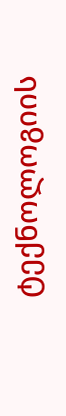ტექნოლოგიის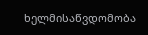ხელმისაწვდომობა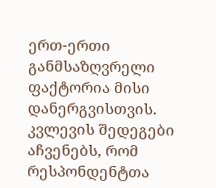ერთ-ერთი განმსაზღვრელი ფაქტორია მისი დანერგვისთვის.
კვლევის შედეგები აჩვენებს, რომ რესპონდენტთა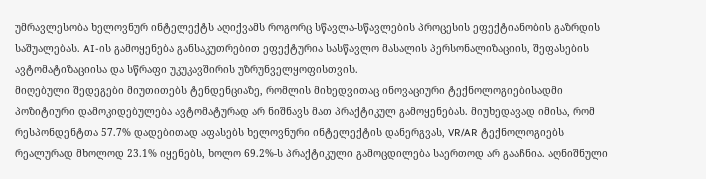უმრავლესობა ხელოვნურ ინტელექტს აღიქვამს როგორც სწავლა-სწავლების პროცესის ეფექტიანობის გაზრდის საშუალებას. AI-ის გამოყენება განსაკუთრებით ეფექტურია სასწავლო მასალის პერსონალიზაციის, შეფასების ავტომატიზაციისა და სწრაფი უკუკავშირის უზრუნველყოფისთვის.
მიღებული შედეგები მიუთითებს ტენდენციაზე, რომლის მიხედვითაც ინოვაციური ტექნოლოგიებისადმი პოზიტიური დამოკიდებულება ავტომატურად არ ნიშნავს მათ პრაქტიკულ გამოყენებას. მიუხედავად იმისა, რომ რესპონდენტთა 57.7% დადებითად აფასებს ხელოვნური ინტელექტის დანერგვას, VR/AR ტექნოლოგიებს რეალურად მხოლოდ 23.1% იყენებს, ხოლო 69.2%-ს პრაქტიკული გამოცდილება საერთოდ არ გააჩნია. აღნიშნული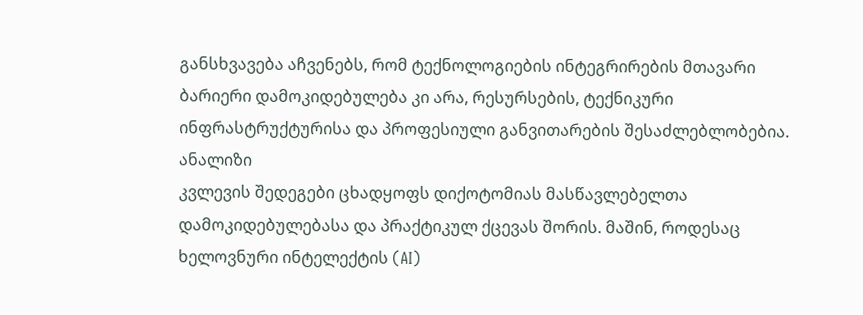განსხვავება აჩვენებს, რომ ტექნოლოგიების ინტეგრირების მთავარი ბარიერი დამოკიდებულება კი არა, რესურსების, ტექნიკური ინფრასტრუქტურისა და პროფესიული განვითარების შესაძლებლობებია.
ანალიზი
კვლევის შედეგები ცხადყოფს დიქოტომიას მასწავლებელთა დამოკიდებულებასა და პრაქტიკულ ქცევას შორის. მაშინ, როდესაც ხელოვნური ინტელექტის (AI)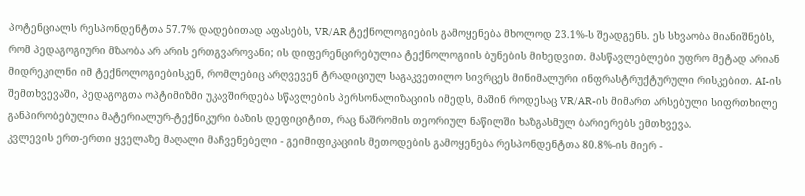პოტენციალს რესპონდენტთა 57.7% დადებითად აფასებს, VR/AR ტექნოლოგიების გამოყენება მხოლოდ 23.1%-ს შეადგენს. ეს სხვაობა მიანიშნებს, რომ პედაგოგიური მზაობა არ არის ერთგვაროვანი; ის დიფერენცირებულია ტექნოლოგიის ბუნების მიხედვით. მასწავლებლები უფრო მეტად არიან მიდრეკილნი იმ ტექნოლოგიებისკენ, რომლებიც არღვევენ ტრადიციულ საგაკვეთილო სივრცეს მინიმალური ინფრასტრუქტურული რისკებით. AI-ის შემთხვევაში, პედაგოგთა ოპტიმიზმი უკავშირდება სწავლების პერსონალიზაციის იმედს, მაშინ როდესაც VR/AR-ის მიმართ არსებული სიფრთხილე განპირობებულია მატერიალურ-ტექნიკური ბაზის დეფიციტით, რაც ნაშრომის თეორიულ ნაწილში ხაზგასმულ ბარიერებს ემთხვევა.
კვლევის ერთ-ერთი ყველაზე მაღალი მაჩვენებელი - გეიმიფიკაციის მეთოდების გამოყენება რესპონდენტთა 80.8%-ის მიერ -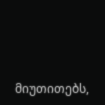მიუთითებს,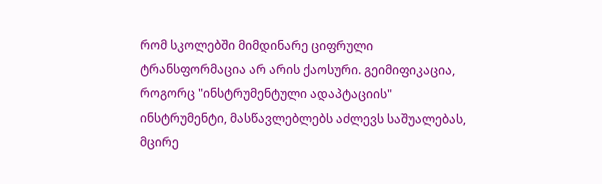რომ სკოლებში მიმდინარე ციფრული ტრანსფორმაცია არ არის ქაოსური. გეიმიფიკაცია, როგორც "ინსტრუმენტული ადაპტაციის" ინსტრუმენტი, მასწავლებლებს აძლევს საშუალებას, მცირე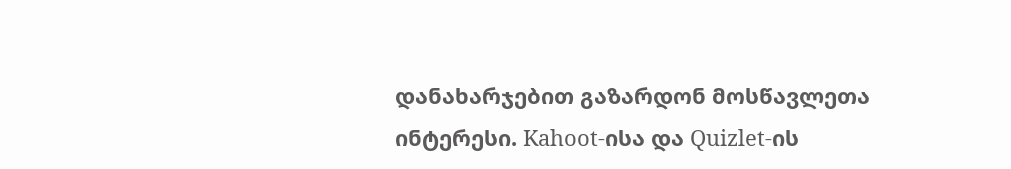დანახარჯებით გაზარდონ მოსწავლეთა ინტერესი. Kahoot-ისა და Quizlet-ის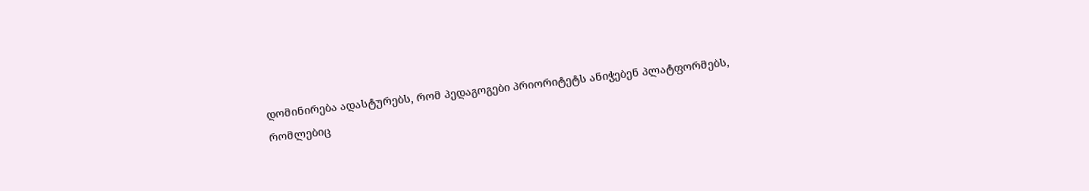დომინირება ადასტურებს, რომ პედაგოგები პრიორიტეტს ანიჭებენ პლატფორმებს, რომლებიც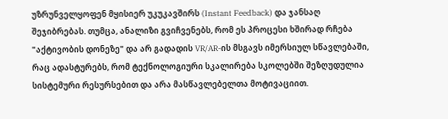უზრუნველყოფენ მყისიერ უკუკავშირს (Instant Feedback) და ჯანსაღ შეჯიბრებას. თუმცა, ანალიზი გვიჩვენებს, რომ ეს პროცესი ხშირად რჩება "აქტივობის დონეზე" და არ გადადის VR/AR-ის მსგავს იმერსიულ სწავლებაში, რაც ადასტურებს, რომ ტექნოლოგიური სკალირება სკოლებში შეზღუდულია სისტემური რესურსებით და არა მასწავლებელთა მოტივაციით.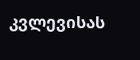კვლევისას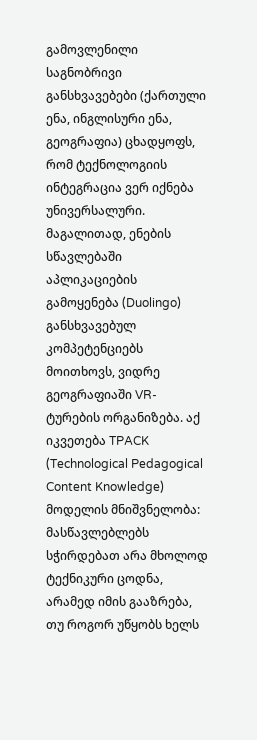გამოვლენილი საგნობრივი განსხვავებები (ქართული ენა, ინგლისური ენა, გეოგრაფია) ცხადყოფს, რომ ტექნოლოგიის ინტეგრაცია ვერ იქნება უნივერსალური. მაგალითად, ენების სწავლებაში აპლიკაციების გამოყენება (Duolingo) განსხვავებულ კომპეტენციებს მოითხოვს, ვიდრე გეოგრაფიაში VR-ტურების ორგანიზება. აქ იკვეთება TPACK (Technological Pedagogical Content Knowledge) მოდელის მნიშვნელობა: მასწავლებლებს სჭირდებათ არა მხოლოდ ტექნიკური ცოდნა, არამედ იმის გააზრება, თუ როგორ უწყობს ხელს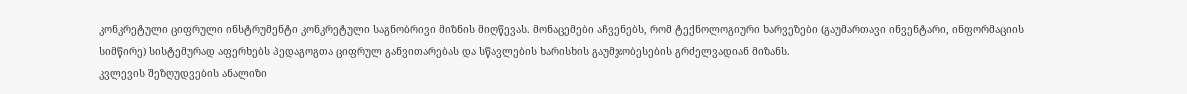კონკრეტული ციფრული ინსტრუმენტი კონკრეტული საგნობრივი მიზნის მიღწევას. მონაცემები აჩვენებს, რომ ტექნოლოგიური ხარვეზები (გაუმართავი ინვენტარი, ინფორმაციის სიმწირე) სისტემურად აფერხებს პედაგოგთა ციფრულ განვითარებას და სწავლების ხარისხის გაუმჯობესების გრძელვადიან მიზანს.
კვლევის შეზღუდვების ანალიზი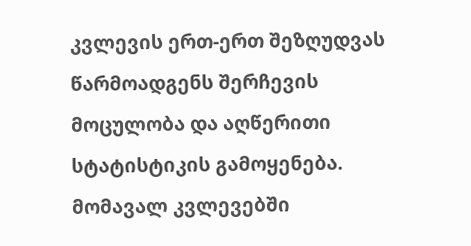კვლევის ერთ-ერთ შეზღუდვას წარმოადგენს შერჩევის მოცულობა და აღწერითი სტატისტიკის გამოყენება. მომავალ კვლევებში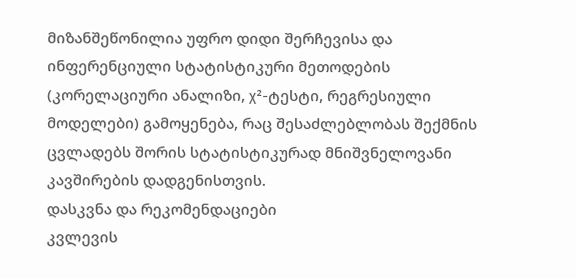მიზანშეწონილია უფრო დიდი შერჩევისა და ინფერენციული სტატისტიკური მეთოდების (კორელაციური ანალიზი, χ²-ტესტი, რეგრესიული მოდელები) გამოყენება, რაც შესაძლებლობას შექმნის ცვლადებს შორის სტატისტიკურად მნიშვნელოვანი კავშირების დადგენისთვის.
დასკვნა და რეკომენდაციები
კვლევის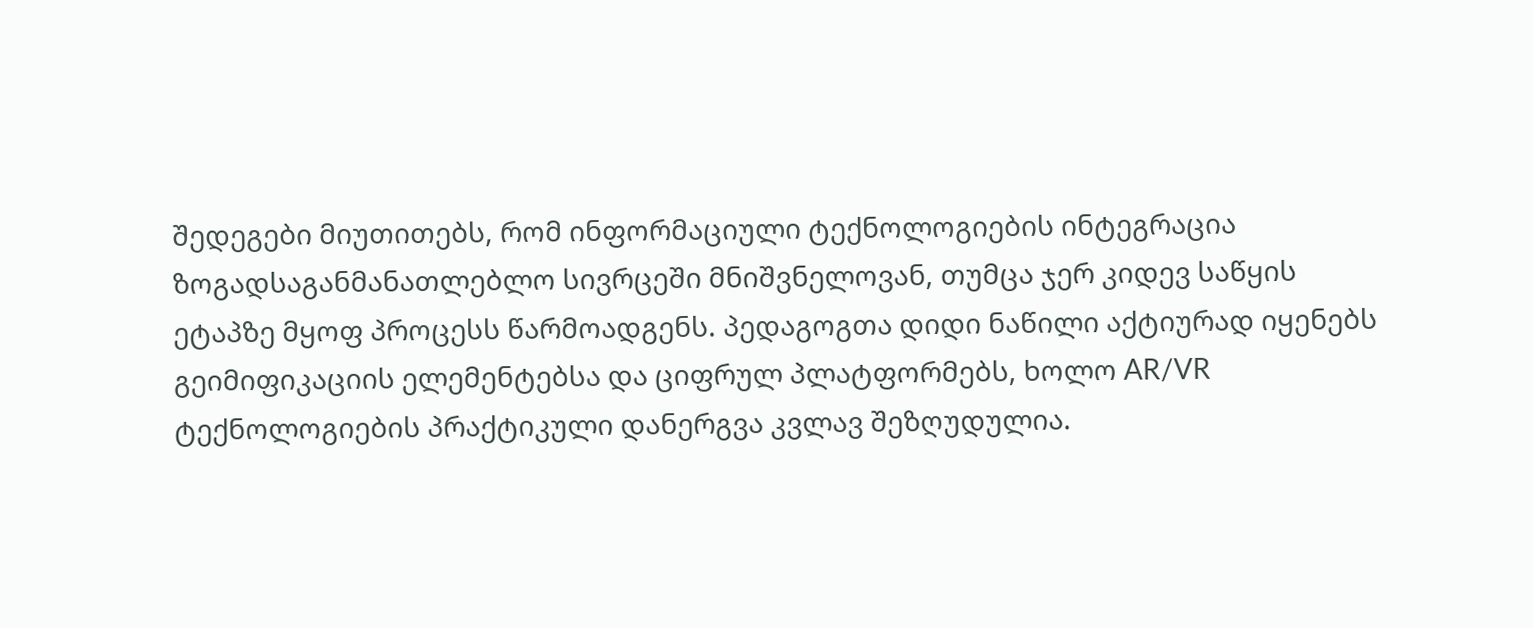შედეგები მიუთითებს, რომ ინფორმაციული ტექნოლოგიების ინტეგრაცია ზოგადსაგანმანათლებლო სივრცეში მნიშვნელოვან, თუმცა ჯერ კიდევ საწყის ეტაპზე მყოფ პროცესს წარმოადგენს. პედაგოგთა დიდი ნაწილი აქტიურად იყენებს გეიმიფიკაციის ელემენტებსა და ციფრულ პლატფორმებს, ხოლო AR/VR ტექნოლოგიების პრაქტიკული დანერგვა კვლავ შეზღუდულია.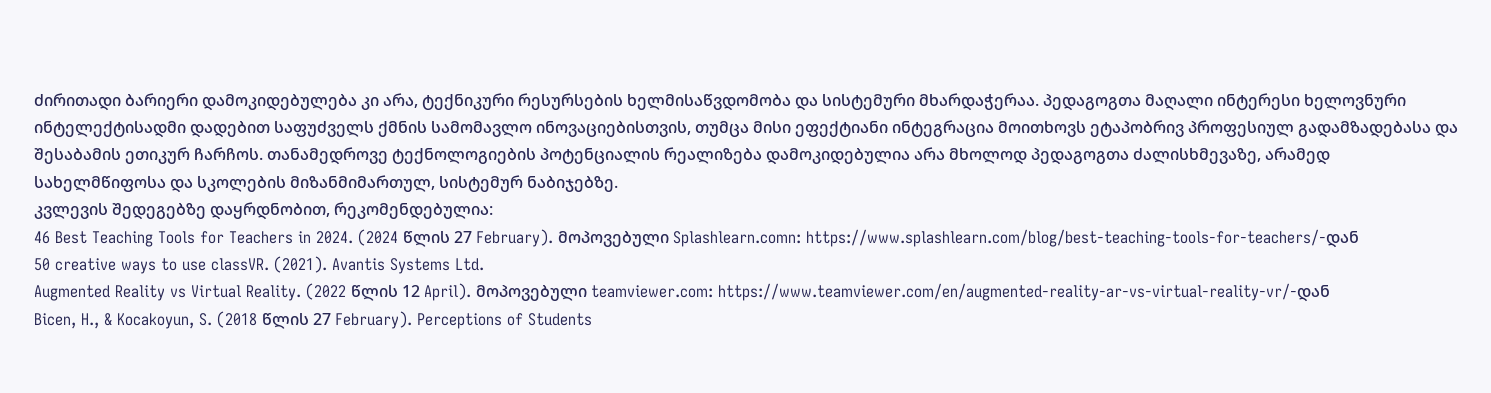ძირითადი ბარიერი დამოკიდებულება კი არა, ტექნიკური რესურსების ხელმისაწვდომობა და სისტემური მხარდაჭერაა. პედაგოგთა მაღალი ინტერესი ხელოვნური ინტელექტისადმი დადებით საფუძველს ქმნის სამომავლო ინოვაციებისთვის, თუმცა მისი ეფექტიანი ინტეგრაცია მოითხოვს ეტაპობრივ პროფესიულ გადამზადებასა და შესაბამის ეთიკურ ჩარჩოს. თანამედროვე ტექნოლოგიების პოტენციალის რეალიზება დამოკიდებულია არა მხოლოდ პედაგოგთა ძალისხმევაზე, არამედ სახელმწიფოსა და სკოლების მიზანმიმართულ, სისტემურ ნაბიჯებზე.
კვლევის შედეგებზე დაყრდნობით, რეკომენდებულია:
46 Best Teaching Tools for Teachers in 2024. (2024 წლის 27 February). მოპოვებული Splashlearn.comn: https://www.splashlearn.com/blog/best-teaching-tools-for-teachers/-დან
50 creative ways to use classVR. (2021). Avantis Systems Ltd.
Augmented Reality vs Virtual Reality. (2022 წლის 12 April). მოპოვებული teamviewer.com: https://www.teamviewer.com/en/augmented-reality-ar-vs-virtual-reality-vr/-დან
Bicen, H., & Kocakoyun, S. (2018 წლის 27 February). Perceptions of Students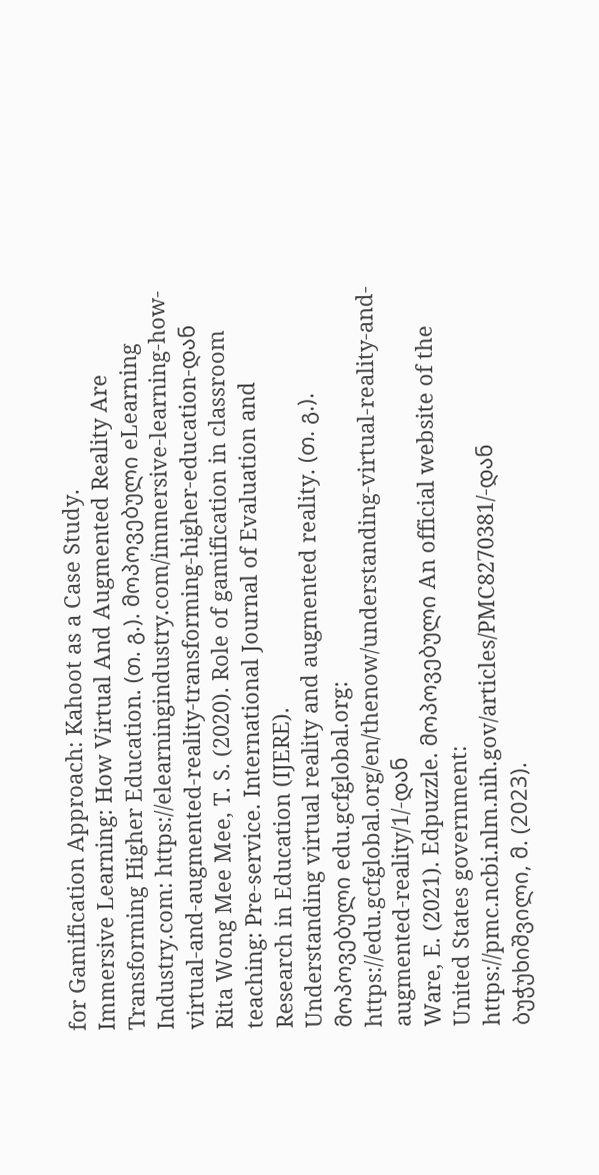for Gamification Approach: Kahoot as a Case Study.
Immersive Learning: How Virtual And Augmented Reality Are Transforming Higher Education. (თ. გ.). მოპოვებული eLearning Industry.com: https://elearningindustry.com/immersive-learning-how-virtual-and-augmented-reality-transforming-higher-education-დან
Rita Wong Mee Mee, T. S. (2020). Role of gamification in classroom teaching: Pre-service. International Journal of Evaluation and Research in Education (IJERE).
Understanding virtual reality and augmented reality. (თ. გ.). მოპოვებული edu.gcfglobal.org: https://edu.gcfglobal.org/en/thenow/understanding-virtual-reality-and-augmented-reality/1/-დან
Ware, E. (2021). Edpuzzle. მოპოვებული An official website of the United States government: https://pmc.ncbi.nlm.nih.gov/articles/PMC8270381/-დან
ბუჭუხიშვილი, მ. (2023).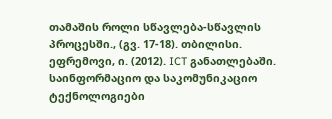თამაშის როლი სწავლება-სწავლის პროცესში., (გვ. 17-18). თბილისი.
ეფრემოვი, ი. (2012). ICT განათლებაში. საინფორმაციო და საკომუნიკაციო ტექნოლოგიები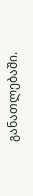განათლებაში.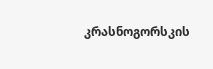კრასნოგორსკის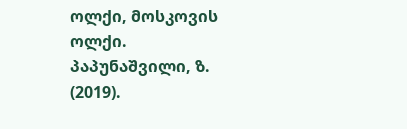ოლქი, მოსკოვის ოლქი.
პაპუნაშვილი, ზ. (2019).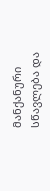მანქანური სწავლება და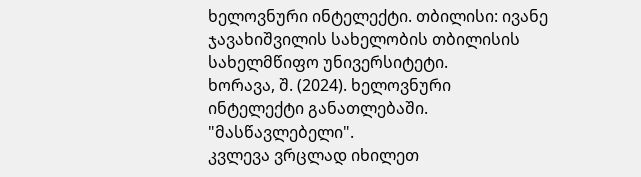ხელოვნური ინტელექტი. თბილისი: ივანე ჯავახიშვილის სახელობის თბილისის სახელმწიფო უნივერსიტეტი.
ხორავა, შ. (2024). ხელოვნური ინტელექტი განათლებაში. "მასწავლებელი".
კვლევა ვრცლად იხილეთ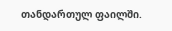თანდართულ ფაილში.